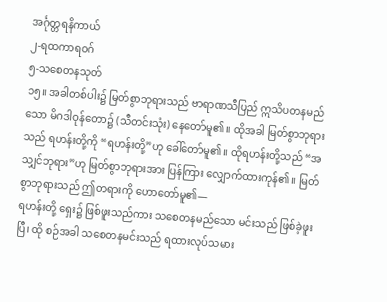အင်္ဂုတ္တရနိကာယ်
၂-ရထကာရဝဂ်
၅-သစေတနသုတ်
၁၅။ အခါတစ်ပါး၌ မြတ်စွာဘုရားသည် ဗာရာဏသီပြည် ဣသိပတနမည်သော မိဂဒါဝုန်တော၌ (သီတင်းသုံး) နေတော်မူ၏။ ထိုအခါ မြတ်စွာဘုရားသည် ရဟန်းတို့ကို “ရဟန်းတို့”ဟု ခေါ်တော်မူ၏။ ထိုရဟန်းတို့သည် “အသျှင်ဘုရား”ဟု မြတ်စွာဘုရားအား ပြန်ကြား လျှောက်ထားကုန်၏။ မြတ်စွာဘုရားသည် ဤတရားကို ဟောတော်မူ၏—
ရဟန်းတို့ ရှေး၌ ဖြစ်ဖူးသည်ကား သစေတနမည်သော မင်းသည် ဖြစ်ခဲ့ဖူးပြီ၊ ထို စဉ်အခါ သစေတနမင်းသည် ရထားလုပ်သမား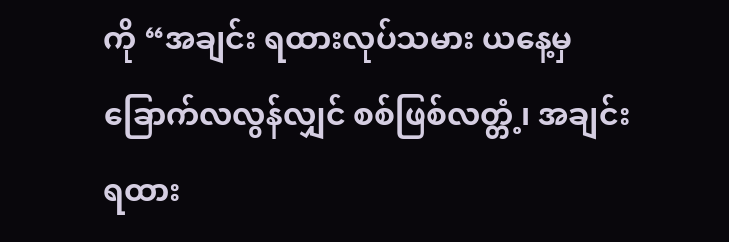ကို “အချင်း ရထားလုပ်သမား ယနေ့မှ ခြောက်လလွန်လျှင် စစ်ဖြစ်လတ္တံ့၊ အချင်း ရထား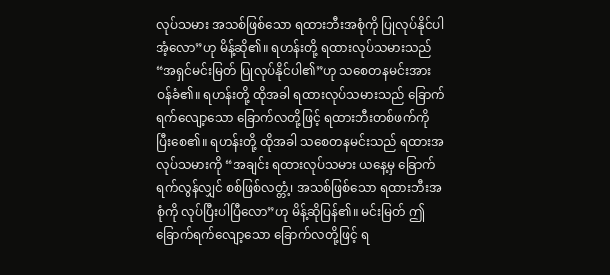လုပ်သမား အသစ်ဖြစ်သော ရထားဘီးအစုံကို ပြုလုပ်နိုင်ပါအံ့လော”ဟု မိန့်ဆို၏။ ရဟန်းတို့ ရထားလုပ်သမားသည် “အရှင်မင်းမြတ် ပြုလုပ်နိုင်ပါ၏”ဟု သစေတနမင်းအား ဝန်ခံ၏။ ရဟန်းတို့ ထိုအခါ ရထားလုပ်သမားသည် ခြောက်ရက်လျော့သော ခြောက်လတို့ဖြင့် ရထားဘီးတစ်ဖက်ကို ပြီးစေ၏။ ရဟန်းတို့ ထိုအခါ သစေတနမင်းသည် ရထားအလုပ်သမားကို “အချင်း ရထားလုပ်သမား ယနေ့မှ ခြောက်ရက်လွန်လျှင် စစ်ဖြစ်လတ္တံ့၊ အသစ်ဖြစ်သော ရထားဘီးအစုံကို လုပ်ပြီးပါပြီလော”ဟု မိန့်ဆိုပြန်၏။ မင်းမြတ် ဤခြောက်ရက်လျော့သော ခြောက်လတို့ဖြင့် ရ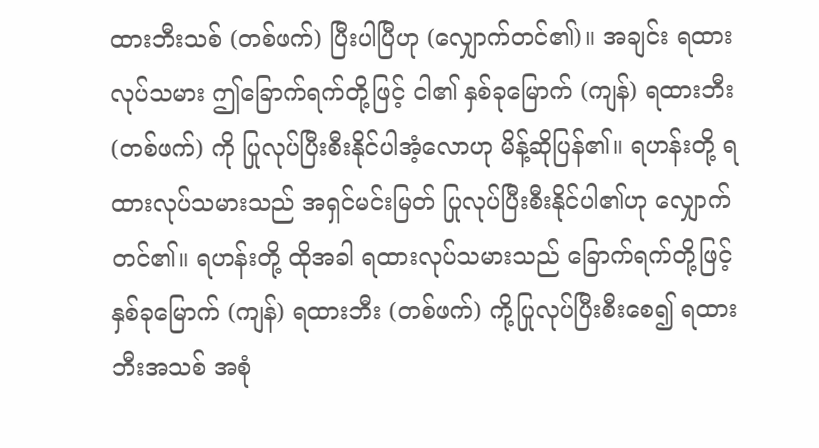ထားဘီးသစ် (တစ်ဖက်) ပြီးပါပြီဟု (လျှောက်တင်၏)။ အချင်း ရထားလုပ်သမား ဤခြောက်ရက်တို့ဖြင့် ငါ၏ နှစ်ခုမြောက် (ကျန်) ရထားဘီး (တစ်ဖက်) ကို ပြုလုပ်ပြီးစီးနိုင်ပါအံ့လောဟု မိန့်ဆိုပြန်၏။ ရဟန်းတို့ ရထားလုပ်သမားသည် အရှင်မင်းမြတ် ပြုလုပ်ပြီးစီးနိုင်ပါ၏ဟု လျှောက်တင်၏။ ရဟန်းတို့ ထိုအခါ ရထားလုပ်သမားသည် ခြောက်ရက်တို့ဖြင့် နှစ်ခုမြောက် (ကျန်) ရထားဘီး (တစ်ဖက်) ကို့ပြုလုပ်ပြီးစီးစေ၍ ရထားဘီးအသစ် အစုံ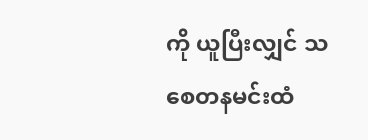ကို ယူပြီးလျှင် သစေတနမင်းထံ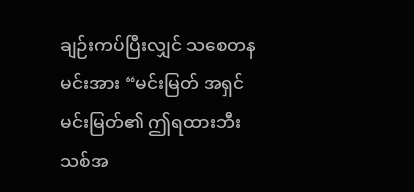ချဉ်းကပ်ပြီးလျှင် သစေတနမင်းအား “မင်းမြတ် အရှင်မင်းမြတ်၏ ဤရထားဘီးသစ်အ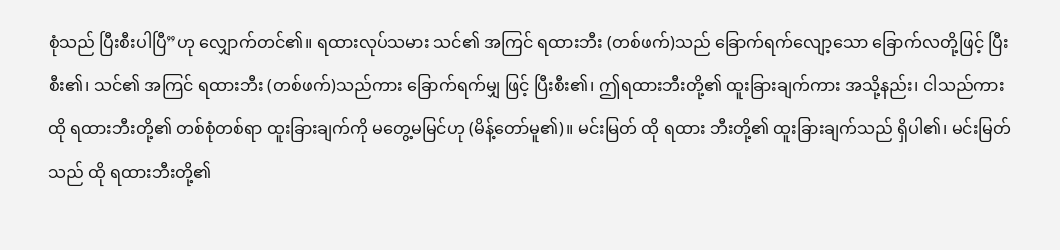စုံသည် ပြီးစီးပါပြီ”ဟု လျှောက်တင်၏။ ရထားလုပ်သမား သင်၏ အကြင် ရထားဘီး (တစ်ဖက်)သည် ခြောက်ရက်လျော့သော ခြောက်လတို့ဖြင့် ပြီးစီး၏၊ သင်၏ အကြင် ရထားဘီး (တစ်ဖက်)သည်ကား ခြောက်ရက်မျှ ဖြင့် ပြီးစီး၏၊ ဤရထားဘီးတို့၏ ထူးခြားချက်ကား အသို့နည်း၊ ငါသည်ကား ထို ရထားဘီးတို့၏ တစ်စုံတစ်ရာ ထူးခြားချက်ကို မတွေ့မမြင်ဟု (မိန့်တော်မူ၏)။ မင်းမြတ် ထို ရထား ဘီးတို့၏ ထူးခြားချက်သည် ရှိပါ၏၊ မင်းမြတ်သည် ထို ရထားဘီးတို့၏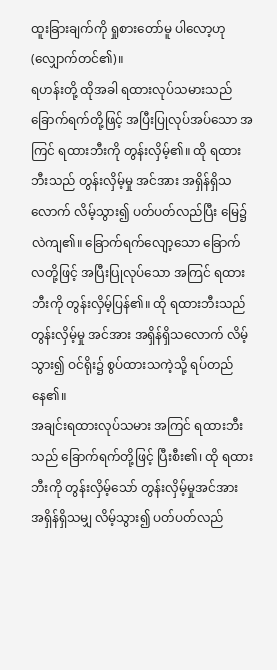ထူးခြားချက်ကို ရှုစားတော်မူ ပါလော့ဟု (လျှောက်တင်၏)။
ရဟန်းတို့ ထိုအခါ ရထားလုပ်သမားသည် ခြောက်ရက်တို့ဖြင့် အပြီးပြုလုပ်အပ်သော အကြင် ရထားဘီးကို တွန်းလှိမ့်၏။ ထို ရထားဘီးသည် တွန်းလှိမ့်မှု အင်အား အရှိန်ရှိသလောက် လိမ့်သွား၍ ပတ်ပတ်လည်ပြီး မြေ၌ လဲကျ၏။ ခြောက်ရက်လျော့သော ခြောက်လတို့ဖြင့် အပြီးပြုလုပ်သော အကြင် ရထားဘီးကို တွန်းလှိမ့်ပြန်၏။ ထို ရထားဘီးသည် တွန်းလှိမ့်မှု အင်အား အရှိန်ရှိသလောက် လိမ့်သွား၍ ဝင်ရိုး၌ စွပ်ထားသကဲ့သို့ ရပ်တည်နေ၏။
အချင်းရထားလုပ်သမား အကြင် ရထားဘီးသည် ခြောက်ရက်တို့ဖြင့် ပြီးစီး၏၊ ထို ရထားဘီးကို တွန်းလှိမ့်သော် တွန်းလှိမ့်မှုအင်အား အရှိန်ရှိသမျှ လိမ့်သွား၍ ပတ်ပတ်လည်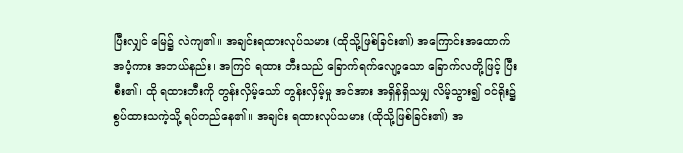ပြီးလျှင် မြေ၌ လဲကျ၏။ အချင်းရထားလုပ်သမား (ထိုသို့ဖြစ်ခြင်း၏) အကြောင်းအထောက်အပံ့ကား အဘယ်နည်း၊ အကြင် ရထား ဘီးသည် ခြောက်ရက်လျော့သော ခြောက်လတို့ဖြင့် ပြီးစီး၏၊ ထို ရထားဘီးကို တွန်းလှိမ့်သော် တွန်းလှိမ့်မှု အင်အား အရှိန်ရှိသမျှ လိမ့်သွား၍ ဝင်ရိုး၌ စွပ်ထားသကဲ့သို့ ရပ်တည်နေ၏။ အချင်း ရထားလုပ်သမား (ထိုသို့ဖြစ်ခြင်း၏) အ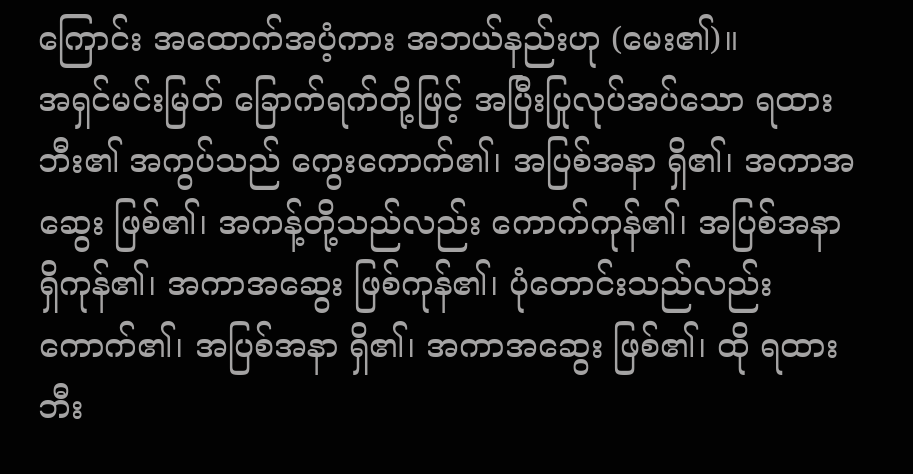ကြောင်း အထောက်အပံ့ကား အဘယ်နည်းဟု (မေး၏)။
အရှင်မင်းမြတ် ခြောက်ရက်တို့ဖြင့် အပြီးပြုလုပ်အပ်သော ရထား ဘီး၏ အကွပ်သည် ကွေးကောက်၏၊ အပြစ်အနာ ရှိ၏၊ အကာအဆွေး ဖြစ်၏၊ အကန့်တို့သည်လည်း ကောက်ကုန်၏၊ အပြစ်အနာ ရှိကုန်၏၊ အကာအဆွေး ဖြစ်ကုန်၏၊ ပုံတောင်းသည်လည်း ကောက်၏၊ အပြစ်အနာ ရှိ၏၊ အကာအဆွေး ဖြစ်၏၊ ထို ရထားဘီး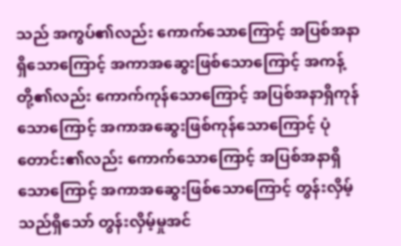သည် အကွပ်၏လည်း ကောက်သောကြောင့် အပြစ်အနာရှိသောကြောင့် အကာအဆွေးဖြစ်သောကြောင့် အကန့်တို့၏လည်း ကောက်ကုန်သောကြောင့် အပြစ်အနာရှိကုန်သောကြောင့် အကာအဆွေးဖြစ်ကုန်သောကြောင့် ပုံတောင်း၏လည်း ကောက်သောကြောင့် အပြစ်အနာရှိသောကြောင့် အကာအဆွေးဖြစ်သောကြောင့် တွန်းလှိမ့်သည်ရှိသော် တွန်းလှိမ့်မှုအင်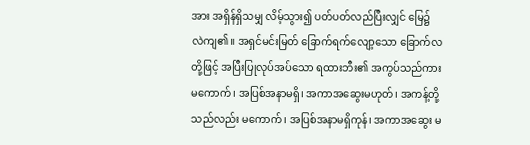အား အရှိန်ရှိသမျှ လိမ့်သွား၍ ပတ်ပတ်လည်ပြီးလျှင် မြေ၌ လဲကျ၏။ အရှင်မင်းမြတ် ခြောက်ရက်လျော့သော ခြောက်လတို့ဖြင့် အပြီးပြုလုပ်အပ်သော ရထားဘီး၏ အကွပ်သည်ကား မကောက်၊ အပြစ်အနာမရှိ၊ အကာအဆွေးမဟုတ်၊ အကန့်တို့သည်လည်း မကောက်၊ အပြစ်အနာမရှိကုန်၊ အကာအဆွေး မ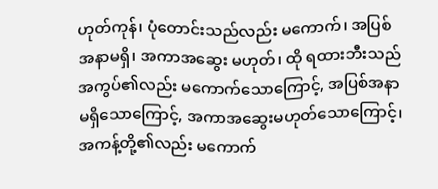ဟုတ်ကုန်၊ ပုံတောင်းသည်လည်း မကောက်၊ အပြစ်အနာမရှိ၊ အကာအဆွေး မဟုတ်၊ ထို ရထားဘီးသည် အကွပ်၏လည်း မကောက်သောကြောင့်, အပြစ်အနာ မရှိသောကြောင့်, အကာအဆွေးမဟုတ်သောကြောင့်၊ အကန့်တို့၏လည်း မကောက်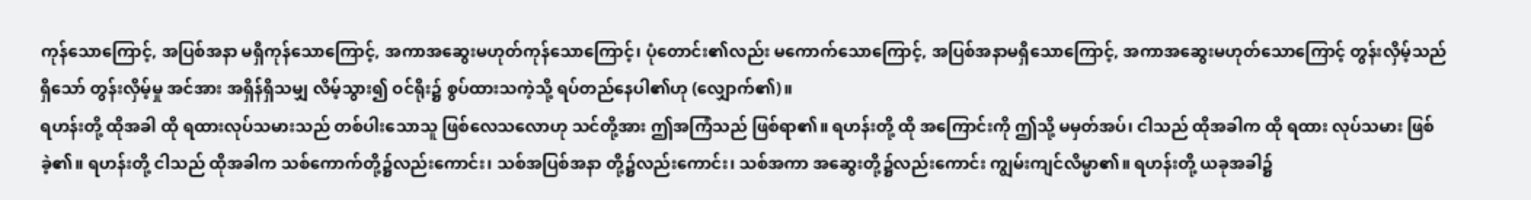ကုန်သောကြောင့်, အပြစ်အနာ မရှိကုန်သောကြောင့်, အကာအဆွေးမဟုတ်ကုန်သောကြောင့်၊ ပုံတောင်း၏လည်း မကောက်သောကြောင့်, အပြစ်အနာမရှိသောကြောင့်, အကာအဆွေးမဟုတ်သောကြောင့် တွန်းလှိမ့်သည်ရှိသော် တွန်းလှိမ့်မှု အင်အား အရှိန်ရှိသမျှ လိမ့်သွား၍ ဝင်ရိုး၌ စွပ်ထားသကဲ့သို့ ရပ်တည်နေပါ၏ဟု (လျှောက်၏)။
ရဟန်းတို့ ထိုအခါ ထို ရထားလုပ်သမားသည် တစ်ပါးသောသူ ဖြစ်လေသလောဟု သင်တို့အား ဤအကြံသည် ဖြစ်ရာ၏။ ရဟန်းတို့ ထို အကြောင်းကို ဤသို့ မမှတ်အပ်၊ ငါသည် ထိုအခါက ထို ရထား လုပ်သမား ဖြစ်ခဲ့၏။ ရဟန်းတို့ ငါသည် ထိုအခါက သစ်ကောက်တို့၌လည်းကောင်း၊ သစ်အပြစ်အနာ တို့၌လည်းကောင်း၊ သစ်အကာ အဆွေးတို့၌လည်းကောင်း ကျွမ်းကျင်လိမ္မာ၏။ ရဟန်းတို့ ယခုအခါ၌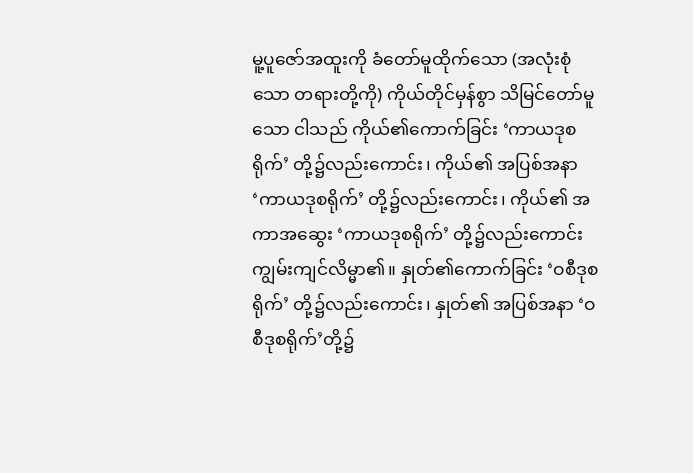မူ့ပူဇော်အထူးကို ခံတော်မူထိုက်သော (အလုံးစုံသော တရားတို့ကို) ကိုယ်တိုင်မှန်စွာ သိမြင်တော်မူသော ငါသည် ကိုယ်၏ကောက်ခြင်း ‘ကာယဒုစရိုက်’ တို့၌လည်းကောင်း၊ ကိုယ်၏ အပြစ်အနာ ‘ကာယဒုစရိုက်’ တို့၌လည်းကောင်း၊ ကိုယ်၏ အကာအဆွေး ‘ကာယဒုစရိုက်’ တို့၌လည်းကောင်း ကျွမ်းကျင်လိမ္မာ၏။ နှုတ်၏ကောက်ခြင်း ‘ဝစီဒုစရိုက်’ တို့၌လည်းကောင်း၊ နှုတ်၏ အပြစ်အနာ ‘ဝစီဒုစရိုက်’တို့၌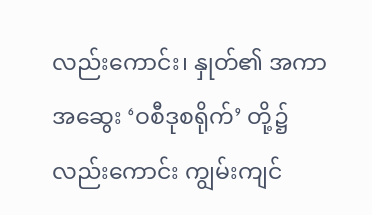လည်းကောင်း၊ နှုတ်၏ အကာအဆွေး ‘ဝစီဒုစရိုက်’ တို့၌လည်းကောင်း ကျွမ်းကျင်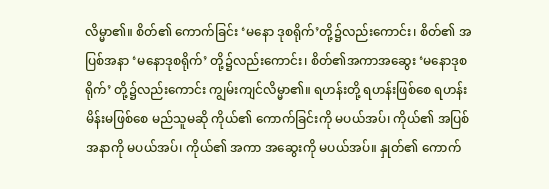လိမ္မာ၏။ စိတ်၏ ကောက်ခြင်း ‘မနော ဒုစရိုက်’တို့၌လည်းကောင်း၊ စိတ်၏ အပြစ်အနာ ‘မနောဒုစရိုက်’ တို့၌လည်းကောင်း၊ စိတ်၏အကာအဆွေး ‘မနောဒုစရိုက်’ တို့၌လည်းကောင်း ကျွမ်းကျင်လိမ္မာ၏။ ရဟန်းတို့ ရဟန်းဖြစ်စေ ရဟန်းမိန်းမဖြစ်စေ မည်သူမဆို ကိုယ်၏ ကောက်ခြင်းကို မပယ်အပ်၊ ကိုယ်၏ အပြစ်အနာကို မပယ်အပ်၊ ကိုယ်၏ အကာ အဆွေးကို မပယ်အပ်။ နှုတ်၏ ကောက်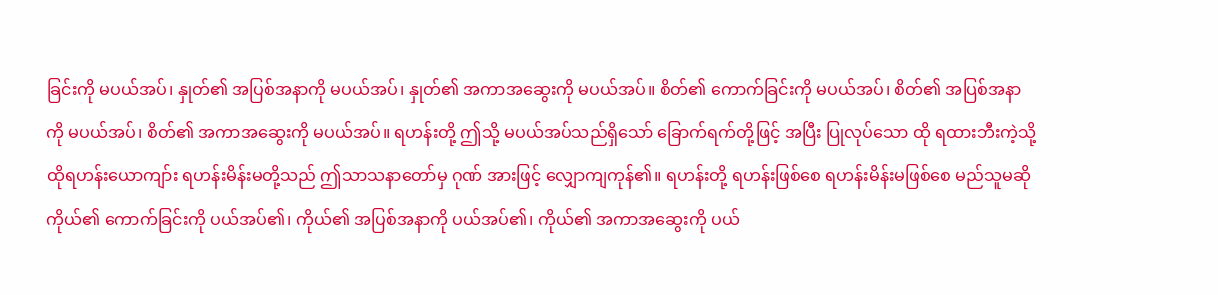ခြင်းကို မပယ်အပ်၊ နှုတ်၏ အပြစ်အနာကို မပယ်အပ်၊ နှုတ်၏ အကာအဆွေးကို မပယ်အပ်။ စိတ်၏ ကောက်ခြင်းကို မပယ်အပ်၊ စိတ်၏ အပြစ်အနာကို မပယ်အပ်၊ စိတ်၏ အကာအဆွေးကို မပယ်အပ်။ ရဟန်းတို့ ဤသို့ မပယ်အပ်သည်ရှိသော် ခြောက်ရက်တို့ဖြင့် အပြီး ပြုလုပ်သော ထို ရထားဘီးကဲ့သို့ ထိုရဟန်းယောကျာ်း ရဟန်းမိန်းမတို့သည် ဤသာသနာတော်မှ ဂုဏ် အားဖြင့် လျှောကျကုန်၏။ ရဟန်းတို့ ရဟန်းဖြစ်စေ ရဟန်းမိန်းမဖြစ်စေ မည်သူမဆို ကိုယ်၏ ကောက်ခြင်းကို ပယ်အပ်၏၊ ကိုယ်၏ အပြစ်အနာကို ပယ်အပ်၏၊ ကိုယ်၏ အကာအဆွေးကို ပယ်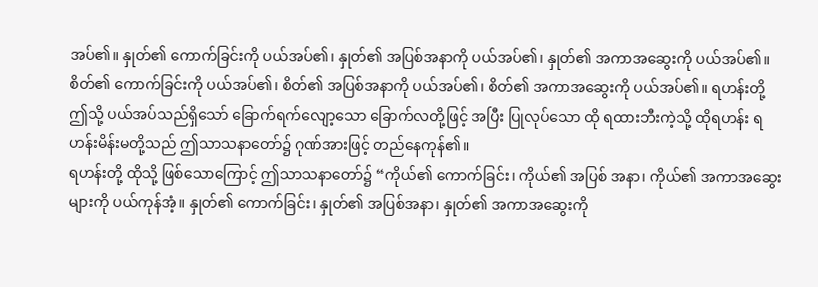အပ်၏။ နှုတ်၏ ကောက်ခြင်းကို ပယ်အပ်၏၊ နှုတ်၏ အပြစ်အနာကို ပယ်အပ်၏၊ နှုတ်၏ အကာအဆွေးကို ပယ်အပ်၏။ စိတ်၏ ကောက်ခြင်းကို ပယ်အပ်၏၊ စိတ်၏ အပြစ်အနာကို ပယ်အပ်၏၊ စိတ်၏ အကာအဆွေးကို ပယ်အပ်၏။ ရဟန်းတို့ ဤသို့ ပယ်အပ်သည်ရှိသော် ခြောက်ရက်လျော့သော ခြောက်လတို့ဖြင့် အပြီး ပြုလုပ်သော ထို ရထားဘီးကဲ့သို့ ထိုရဟန်း ရဟန်းမိန်းမတို့သည် ဤသာသနာတော်၌ ဂုဏ်အားဖြင့် တည်နေကုန်၏။
ရဟန်းတို့ ထိုသို့ ဖြစ်သောကြောင့် ဤသာသနာတော်၌ “ကိုယ်၏ ကောက်ခြင်း၊ ကိုယ်၏ အပြစ် အနာ၊ ကိုယ်၏ အကာအဆွေးများကို ပယ်ကုန်အံ့။ နှုတ်၏ ကောက်ခြင်း၊ နှုတ်၏ အပြစ်အနာ၊ နှုတ်၏ အကာအဆွေးကို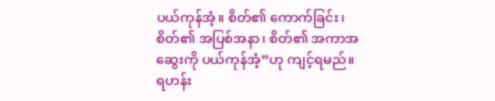ပယ်ကုန်အံ့။ စိတ်၏ ကောက်ခြင်း၊ စိတ်၏ အပြစ်အနာ၊ စိတ်၏ အကာအဆွေးကို ပယ်ကုန်အံ့”ဟု ကျင့်ရမည်။ ရဟန်း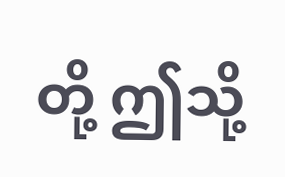တို့ ဤသို့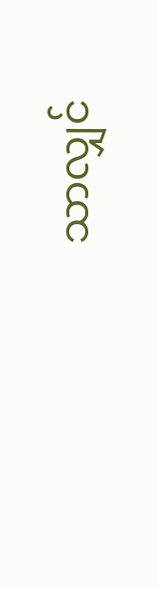သာလျှင်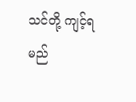သင်တို့ ကျင့်ရမည်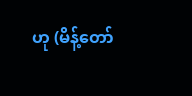ဟု (မိန့်တော်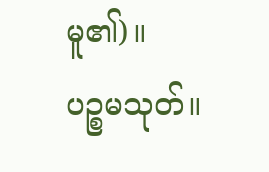မူ၏)။
ပဉ္စမသုတ်။